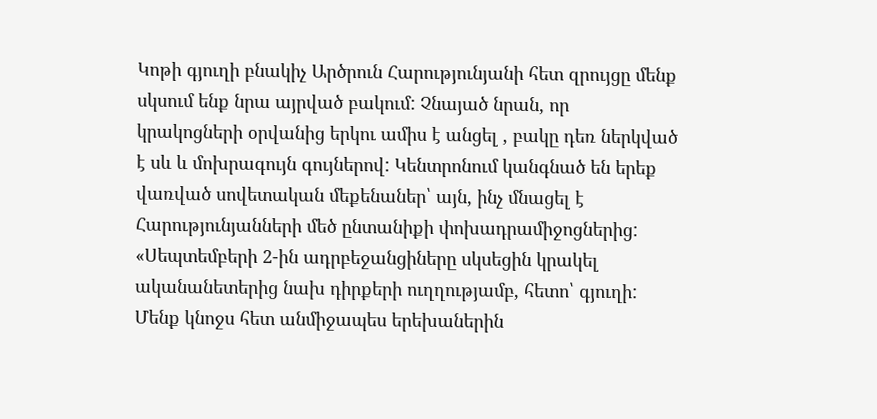Կոթի գյուղի բնակիչ Արծրուն Հարությունյանի հետ զրույցը մենք սկսում ենք նրա այրված բակում: Չնայած նրան, որ կրակոցների օրվանից երկու ամիս է անցել , բակը դեռ ներկված է սև և մոխրագույն գույներով: Կենտրոնում կանգնած են երեք վառված սովետական մեքենաներ՝ այն, ինչ մնացել է Հարությունյանների մեծ ընտանիքի փոխադրամիջոցներից:
«Սեպտեմբերի 2-ին ադրբեջանցիները սկսեցին կրակել ականանետերից նախ դիրքերի ուղղությամբ, հետո՝ գյուղի: Մենք կնոջս հետ անմիջապես երեխաներին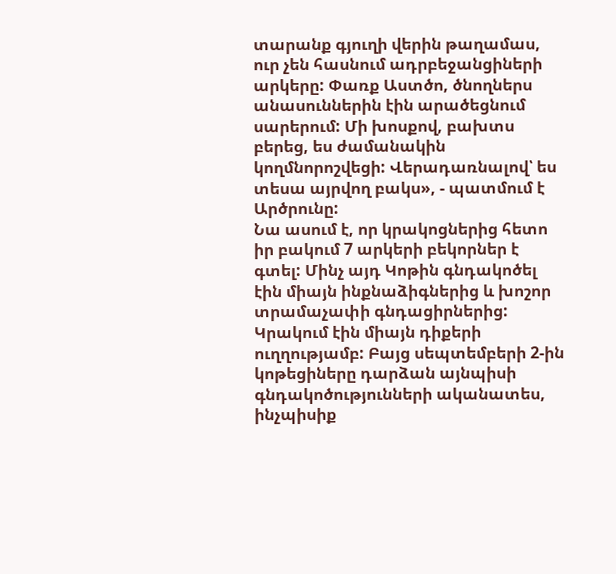տարանք գյուղի վերին թաղամաս, ուր չեն հասնում ադրբեջանցիների արկերը: Փառք Աստծո, ծնողներս անասուններին էին արածեցնում սարերում: Մի խոսքով, բախտս բերեց, ես ժամանակին կողմնորոշվեցի: Վերադառնալով՝ ես տեսա այրվող բակս», - պատմում է Արծրունը:
Նա ասում է, որ կրակոցներից հետո իր բակում 7 արկերի բեկորներ է գտել: Մինչ այդ Կոթին գնդակոծել էին միայն ինքնաձիգներից և խոշոր տրամաչափի գնդացիրներից: Կրակում էին միայն դիքերի ուղղությամբ: Բայց սեպտեմբերի 2-ին կոթեցիները դարձան այնպիսի գնդակոծությունների ականատես, ինչպիսիք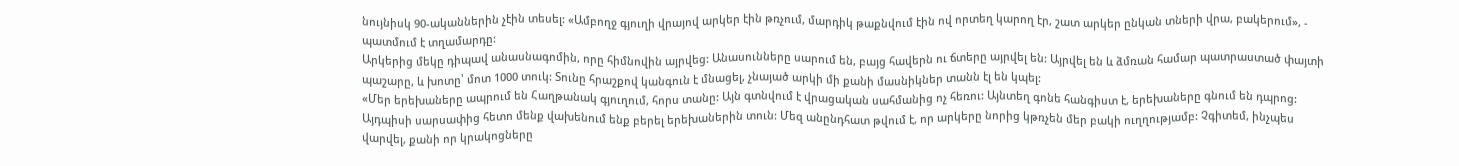նույնիսկ 90-ականներին չէին տեսել: «Ամբողջ գյուղի վրայով արկեր էին թռչում, մարդիկ թաքնվում էին ով որտեղ կարող էր, շատ արկեր ընկան տների վրա, բակերում», - պատմում է տղամարդը:
Արկերից մեկը դիպավ անասնագոմին, որը հիմնովին այրվեց: Անասունները սարում են, բայց հավերն ու ճտերը այրվել են: Այրվել են և ձմռան համար պատրաստած փայտի պաշարը, և խոտը՝ մոտ 1000 տուկ: Տունը հրաշքով կանգուն է մնացել, չնայած արկի մի քանի մասնիկներ տանն էլ են կպել:
«Մեր երեխաները ապրում են Հաղթանակ գյուղում, հորս տանը: Այն գտնվում է վրացական սահմանից ոչ հեռու: Այնտեղ գոնե հանգիստ է, երեխաները գնում են դպրոց: Այդպիսի սարսափից հետո մենք վախենում ենք բերել երեխաներին տուն: Մեզ անընդհատ թվում է, որ արկերը նորից կթռչեն մեր բակի ուղղությամբ: Չգիտեմ, ինչպես վարվել, քանի որ կրակոցները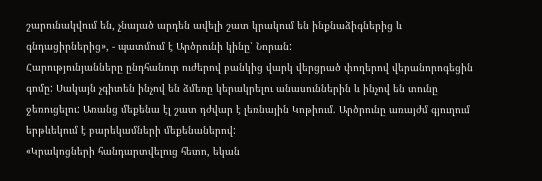շարունակվում են, չնայած արդեն ավելի շատ կրակում են ինքնաձիգներից և գնդացիրներից», - պատմում է Արծրունի կինը՝ Նորան:
Հարությունյանները ընդհանուր ուժերով բանկից վարկ վերցրած փողերով վերանորոգեցին գոմը: Սակայն չգիտեն ինչով են ձմեռը կերակրելու անասուններին և ինչով են տունը ջեռուցելու: Առանց մեքենա էլ շատ դժվար է լեռնային Կոթիում. Արծրունը առայժմ գյուղում երթևեկում է բարեկամների մեքենաներով:
«Կրակոցների հանդարտվելուց հետո, եկան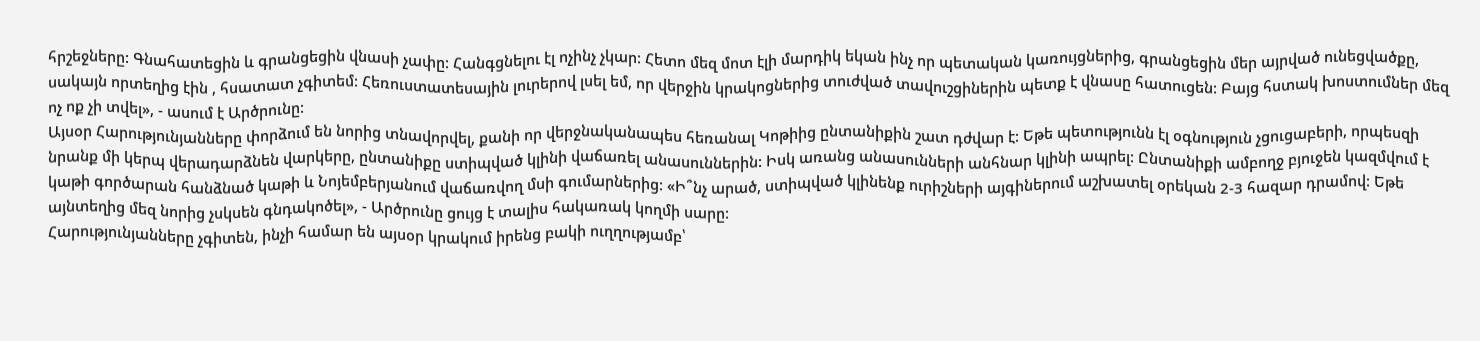հրշեջները: Գնահատեցին և գրանցեցին վնասի չափը: Հանգցնելու էլ ոչինչ չկար: Հետո մեզ մոտ էլի մարդիկ եկան ինչ որ պետական կառույցներից, գրանցեցին մեր այրված ունեցվածքը, սակայն որտեղից էին , հսատատ չգիտեմ: Հեռուստատեսային լուրերով լսել եմ, որ վերջին կրակոցներից տուժված տավուշցիներին պետք է վնասը հատուցեն: Բայց հստակ խոստումներ մեզ ոչ ոք չի տվել», - ասում է Արծրունը:
Այսօր Հարությունյանները փորձում են նորից տնավորվել, քանի որ վերջնականապես հեռանալ Կոթիից ընտանիքին շատ դժվար է: Եթե պետությունն էլ օգնություն չցուցաբերի, որպեսզի նրանք մի կերպ վերադարձնեն վարկերը, ընտանիքը ստիպված կլինի վաճառել անասուններին: Իսկ առանց անասունների անհնար կլինի ապրել: Ընտանիքի ամբողջ բյուջեն կազմվում է կաթի գործարան հանձնած կաթի և Նոյեմբերյանում վաճառվող մսի գումարներից: «Ի՞նչ արած, ստիպված կլինենք ուրիշների այգիներում աշխատել օրեկան 2-3 հազար դրամով: Եթե այնտեղից մեզ նորից չսկսեն գնդակոծել», - Արծրունը ցույց է տալիս հակառակ կողմի սարը:
Հարությունյանները չգիտեն, ինչի համար են այսօր կրակում իրենց բակի ուղղությամբ՝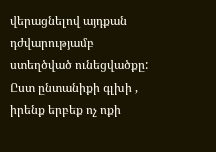վերացնելով այդքան դժվարությամբ ստեղծված ունեցվածքը: Ըստ ընտանիքի գլխի , իրենք երբեք ոչ ոքի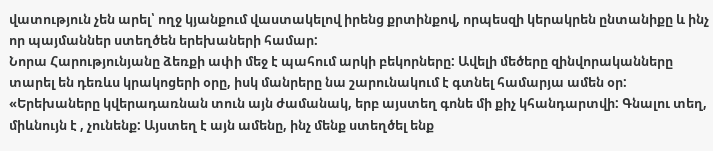վատություն չեն արել՝ ողջ կյանքում վաստակելով իրենց քրտինքով, որպեսզի կերակրեն ընտանիքը և ինչ որ պայմաններ ստեղծեն երեխաների համար:
Նորա Հարությունյանը ձեռքի ափի մեջ է պահում արկի բեկորները: Ավելի մեծերը զինվորականները տարել են դեռևս կրակոցերի օրը, իսկ մանրերը նա շարունակում է գտնել համարյա ամեն օր: «Երեխաները կվերադառնան տուն այն ժամանակ, երբ այստեղ գոնե մի քիչ կհանդարտվի: Գնալու տեղ, միևնույն է , չունենք: Այստեղ է այն ամենը, ինչ մենք ստեղծել ենք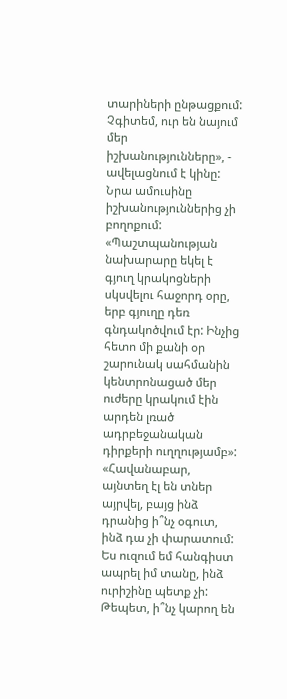տարիների ընթացքում: Չգիտեմ, ուր են նայում մեր իշխանությունները», - ավելացնում է կինը:
Նրա ամուսինը իշխանություններից չի բողոքում: «Պաշտպանության նախարարը եկել է գյուղ կրակոցների սկսվելու հաջորդ օրը, երբ գյուղը դեռ գնդակոծվում էր: Ինչից հետո մի քանի օր շարունակ սահմանին կենտրոնացած մեր ուժերը կրակում էին արդեն լռած ադրբեջանական դիրքերի ուղղությամբ»:
«Հավանաբար, այնտեղ էլ են տներ այրվել, բայց ինձ դրանից ի՞նչ օգուտ, ինձ դա չի փարատում: Ես ուզում եմ հանգիստ ապրել իմ տանը, ինձ ուրիշինը պետք չի: Թեպետ, ի՞նչ կարող են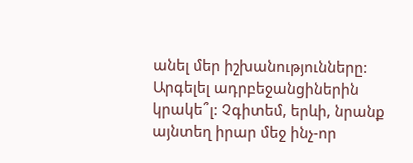անել մեր իշխանությունները: Արգելել ադրբեջանցիներին կրակե՞լ: Չգիտեմ, երևի, նրանք այնտեղ իրար մեջ ինչ-որ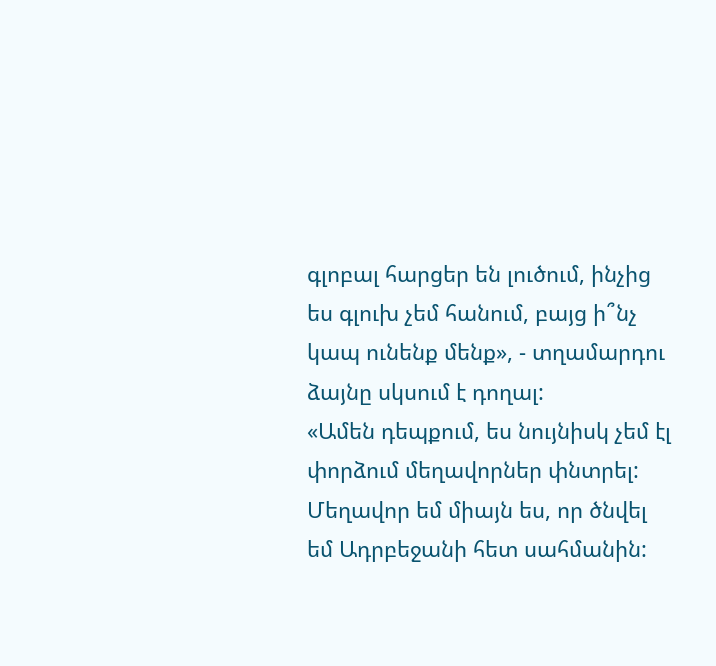գլոբալ հարցեր են լուծում, ինչից ես գլուխ չեմ հանում, բայց ի՞նչ կապ ունենք մենք», - տղամարդու ձայնը սկսում է դողալ:
«Ամեն դեպքում, ես նույնիսկ չեմ էլ փորձում մեղավորներ փնտրել: Մեղավոր եմ միայն ես, որ ծնվել եմ Ադրբեջանի հետ սահմանին: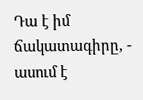Դա է իմ ճակատագիրը, - ասում է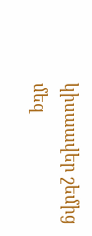կիսաավեր շեմից մեզ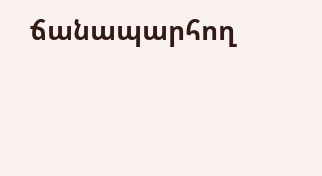ճանապարհող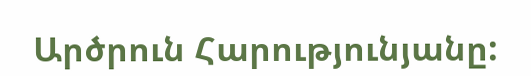Արծրուն Հարությունյանը: